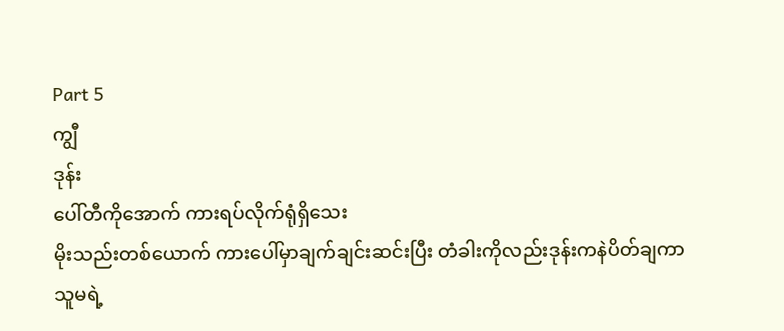Part 5
ကျွီ
ဒုန်း
ပေါ်တီကိုအောက် ကားရပ်လိုက်ရုံရှိသေး
မိုးသည်းတစ်ယောက် ကားပေါ်မှာချက်ချင်းဆင်းပြီး တံခါးကိုလည်းဒုန်းကနဲပိတ်ချကာ သူမရဲ့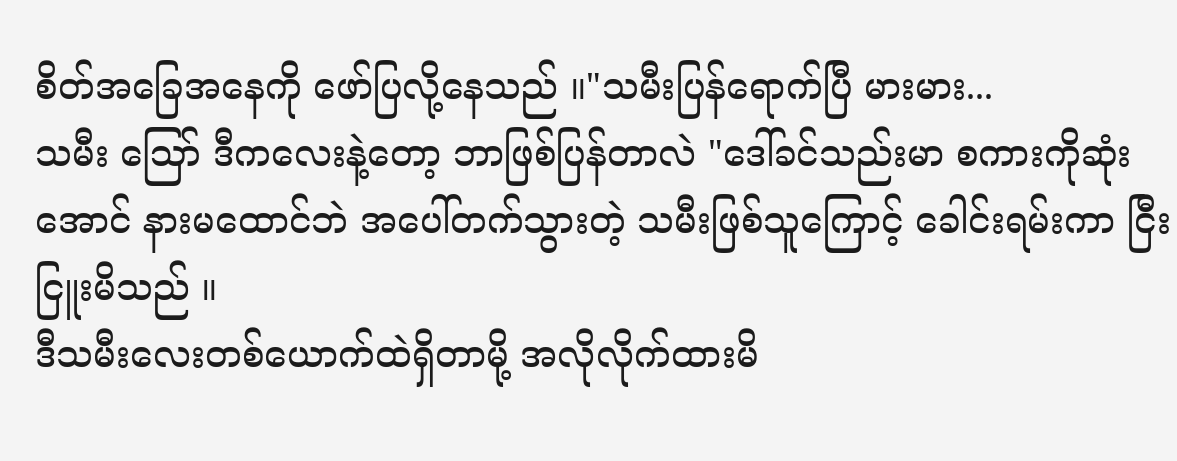စိတ်အခြေအနေကို ဖော်ပြလို့နေသည် ။"သမီးပြန်ရောက်ပြီ မားမား...
သမီး ဪ ဒီကလေးနဲ့တော့ ဘာဖြစ်ပြန်တာလဲ "ဒေါ်ခင်သည်းမာ စကားကိုဆုံးအောင် နားမထောင်ဘဲ အပေါ်တက်သွားတဲ့ သမီးဖြစ်သူကြောင့် ခေါင်းရမ်းကာ ငြီးငြူးမိသည် ။
ဒီသမီးလေးတစ်ယောက်ထဲရှိတာမို့ အလိုလိုက်ထားမိ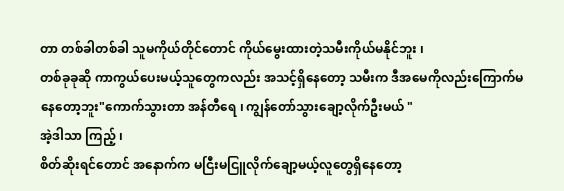တာ တစ်ခါတစ်ခါ သူမကိုယ်တိုင်တောင် ကိုယ်မွေးထားတဲ့သမီးကိုယ်မနိုင်ဘူး ၊
တစ်ခုခုဆို ကာကွယ်ပေးမယ့်သူတွေကလည်း အသင့်ရှိနေတော့ သမီးက ဒီအမေကိုလည်းကြောက်မနေတော့ဘူး"ကောက်သွားတာ အန်တီရေ ၊ ကျွန်တော်သွားချော့လိုက်ဦးမယ် "
အဲ့ဒါသာ ကြည့် ၊
စိတ်ဆိုးရင်တောင် အနောက်က မငြီးမငြူလိုက်ချော့မယ့်လူတွေရှိနေတော့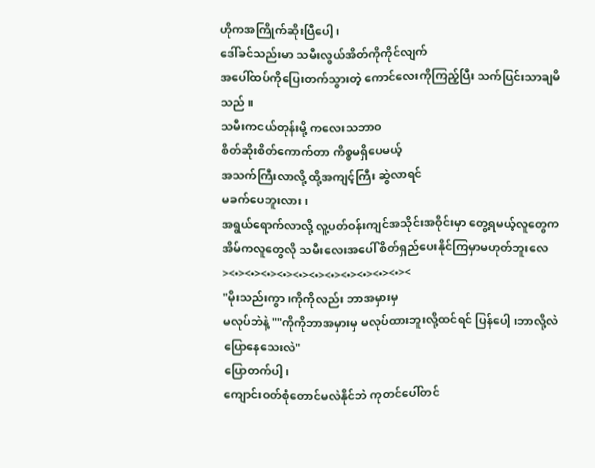ဟိုကအကြိုက်ဆိုးပြီပေါ့ ၊
ဒေါ်ခင်သည်းမာ သမီးလွယ်အိတ်ကိုကိုင်လျက်
အပေါ်ထပ်ကိုပြေးတက်သွားတဲ့ ကောင်လေးကိုကြည့်ပြီး သက်ပြင်းသာချမိသည် ။
သမီးကငယ်တုန်းမို့ ကလေးသဘာဝ
စိတ်ဆိုးစိတ်ကောက်တာ ကိစ္စမရှိပေမယ့်
အသက်ကြီးလာလို့ ထို့အကျင့်ကြီး ဆွဲလာရင်
မခက်ပေဘူးလား၊
အရွယ်ရောက်လာလို့ လူ့ပတ်ဝန်းကျင်အသိုင်းအဝိုင်းမှာ တွေ့ရမယ့်လူတွေက အိမ်ကလူတွေလို သမီးလေးအပေါ် စိတ်ရှည်ပေးနိုင်ကြမှာမဟုတ်ဘူးလေ><•><•><•><•><•><•><•><•><•><•><•><
"မိုးသည်းကွာ ၊ကိုကိုလည်း ဘာအမှားမှ
မလုပ်ဘဲနဲ့ ""ကိုကိုဘာအမှားမှ မလုပ်ထားဘူးလို့ထင်ရင် ပြန်ပေါ့ ၊ဘာလို့လဲပြောနေသေးလဲ"
ပြောတက်ပါ့၊
ကျောင်းဝတ်စုံတောင်မလဲနိုင်ဘဲ ကုတင်ပေါ်တင်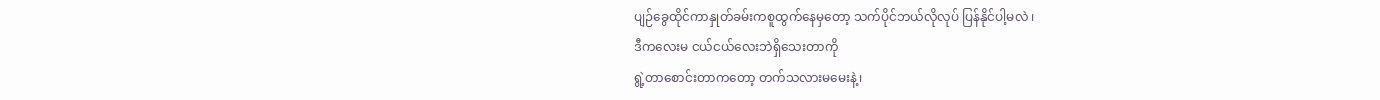ပျဉ်ခွေထိုင်ကာနှုတ်ခမ်းကစူထွက်နေမှတော့ သက်ပိုင်ဘယ်လိုလုပ် ပြန်နိုင်ပါ့မလဲ ၊
ဒီကလေးမ ငယ်ငယ်လေးဘဲရှိသေးတာကို
ရွဲ့တာစောင်းတာကတော့ တက်သလားမမေးနဲ့၊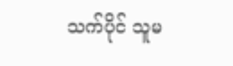သက်ပိုင် သူမ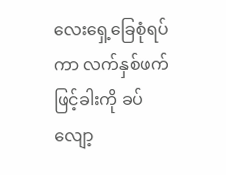လေးရှေ့ခြေစုံရပ်ကာ လက်နှစ်ဖက်ဖြင့်ခါးကို ခပ်လျော့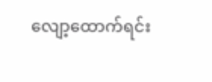လျော့ထောက်ရင်း